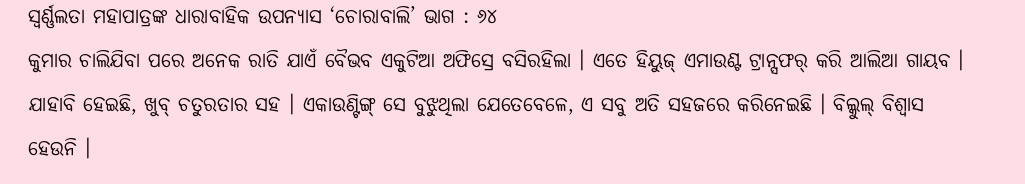ସ୍ଵର୍ଣ୍ଣଲତା ମହାପାତ୍ରଙ୍କ ଧାରାବାହିକ ଉପନ୍ୟାସ ‘ଚୋରାବାଲି’ ଭାଗ : ୬୪
କୁମାର ଚାଲିଯିବା ପରେ ଅନେକ ରାତି ଯାଏଁ ବୈଭବ ଏକୁଟିଆ ଅଫିସ୍ରେ ବସିରହିଲା । ଏତେ ହିୟୁଜ୍ ଏମାଉଣ୍ଟ ଟ୍ରାନ୍ସଫର୍ କରି ଆଲିଆ ଗାୟବ । ଯାହାବି ହେଇଛି, ଖୁବ୍ ଚତୁରତାର ସହ । ଏକାଉଣ୍ଟିଙ୍ଗ୍ ସେ ବୁଝୁଥିଲା ଯେତେବେଳେ, ଏ ସବୁ ଅତି ସହଜରେ କରିନେଇଛି । ବିଲ୍କୁଲ୍ ବିଶ୍ୱାସ ହେଉନି ।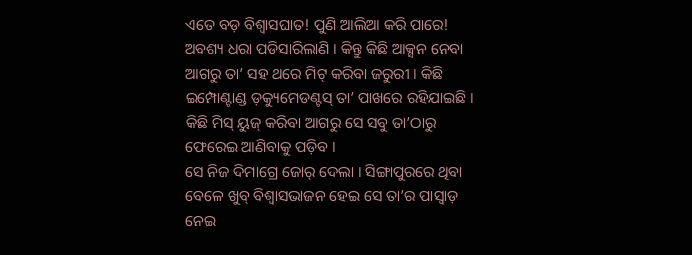ଏତେ ବଡ଼ ବିଶ୍ୱାସଘାତ! ପୁଣି ଆଲିଆ କରି ପାରେ! ଅବଶ୍ୟ ଧରା ପଡିସାରିଲାଣି । କିନ୍ତୁ କିଛି ଆକ୍ସନ ନେବା ଆଗରୁ ତା’ ସହ ଥରେ ମିଟ୍ କରିବା ଜରୁରୀ । କିଛି ଇମ୍ପୋଣ୍ଟାଣ୍ଡ ଡ଼କ୍ୟୁମେଡଣ୍ଟସ୍ ତା’ ପାଖରେ ରହିଯାଇଛି । କିଛି ମିସ୍ ୟୁଜ୍ କରିବା ଆଗରୁ ସେ ସବୁ ତା’ଠାରୁ ଫେରେଇ ଆଣିବାକୁ ପଡ଼ିବ ।
ସେ ନିଜ ଦିମାଗ୍ରେ ଜୋର୍ ଦେଲା । ସିଙ୍ଗାପୁରରେ ଥିବା ବେଳେ ଖୁବ୍ ବିଶ୍ୱାସଭାଜନ ହେଇ ସେ ତା’ର ପାସ୍ୱାଡ଼ ନେଇ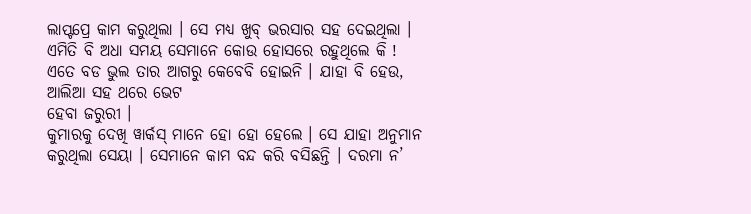ଲାପ୍ଟପ୍ରେ କାମ କରୁଥିଲା । ସେ ମଧ୍ୟ ଖୁବ୍ ଭରସାର ସହ ଦେଇଥିଲା । ଏମିତି ବି ଅଧା ସମୟ ସେମାନେ କୋଉ ହୋସରେ ରହୁଥିଲେ କି ! ଏତେ ବଡ ଭୁଲ ତାର ଆଗରୁ କେବେବି ହୋଇନି । ଯାହା ବି ହେଉ, ଆଲିଆ ସହ ଥରେ ଭେଟ
ହେବା ଜରୁରୀ ।
କୁମାରକୁ ଦେଖି ୱାର୍କସ୍ ମାନେ ହୋ ହୋ ହେଲେ । ସେ ଯାହା ଅନୁମାନ କରୁଥିଲା ସେୟା । ସେମାନେ କାମ ବନ୍ଦ କରି ବସିଛନ୍ତି । ଦରମା ନ’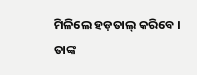ମିଳିଲେ ହଡ଼ତାଲ୍ କରିବେ । ତାଙ୍କ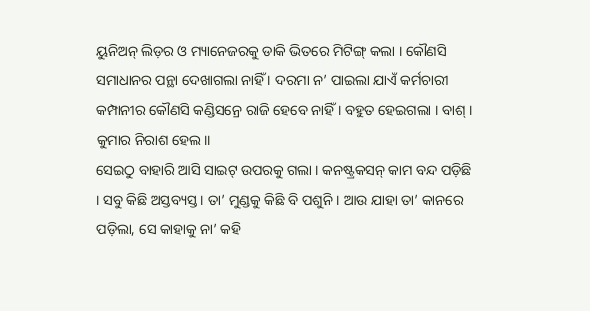ୟୁନିଅନ୍ ଲିଡ଼ର ଓ ମ୍ୟାନେଜରକୁ ଡାକି ଭିତରେ ମିଟିଙ୍ଗ୍ କଲା । କୌଣସି ସମାଧାନର ପନ୍ଥା ଦେଖାଗଲା ନାହିଁ । ଦରମା ନ’ ପାଇଲା ଯାଏଁ କର୍ମଚାରୀ କମ୍ପାନୀର କୌଣସି କଣ୍ଡିସନ୍ରେ ରାଜି ହେବେ ନାହିଁ । ବହୁତ ହେଇଗଲା । ବାଶ୍ । କୁମାର ନିରାଶ ହେଲ।।
ସେଇଠୁ ବାହାରି ଆସି ସାଇଟ୍ ଉପରକୁ ଗଲା । କନଷ୍ଟ୍ରକସନ୍ କାମ ବନ୍ଦ ପଡ଼ିଛି । ସବୁ କିଛି ଅସ୍ତବ୍ୟସ୍ତ । ତା’ ମୁଣ୍ଡକୁ କିଛି ବି ପଶୁନି । ଆଉ ଯାହା ତା’ କାନରେ ପଡ଼ିଲା, ସେ କାହାକୁ ନା’ କହି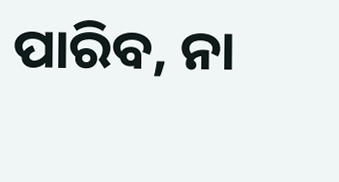ପାରିବ, ନା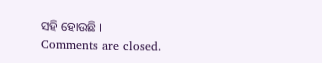ସହି ହୋଉଛି ।
Comments are closed.